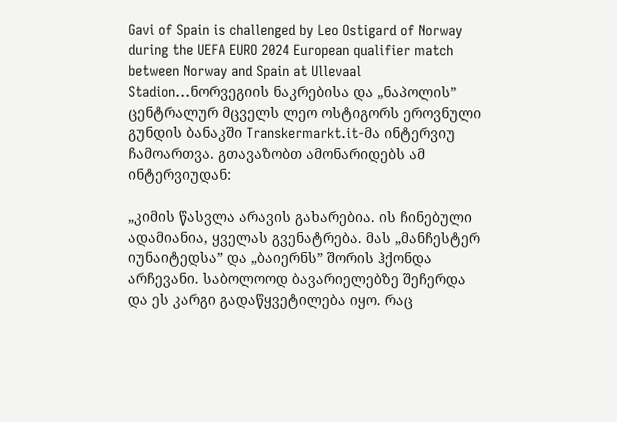Gavi of Spain is challenged by Leo Ostigard of Norway during the UEFA EURO 2024 European qualifier match between Norway and Spain at Ullevaal Stadion...ნორვეგიის ნაკრებისა და „ნაპოლის” ცენტრალურ მცველს ლეო ოსტიგორს ეროვნული გუნდის ბანაკში Transkermarkt.it-მა ინტერვიუ ჩამოართვა. გთავაზობთ ამონარიდებს ამ ინტერვიუდან:

„კიმის წასვლა არავის გახარებია. ის ჩინებული ადამიანია, ყველას გვენატრება. მას „მანჩესტერ იუნაიტედსა” და „ბაიერნს” შორის ჰქონდა არჩევანი. საბოლოოდ ბავარიელებზე შეჩერდა და ეს კარგი გადაწყვეტილება იყო. რაც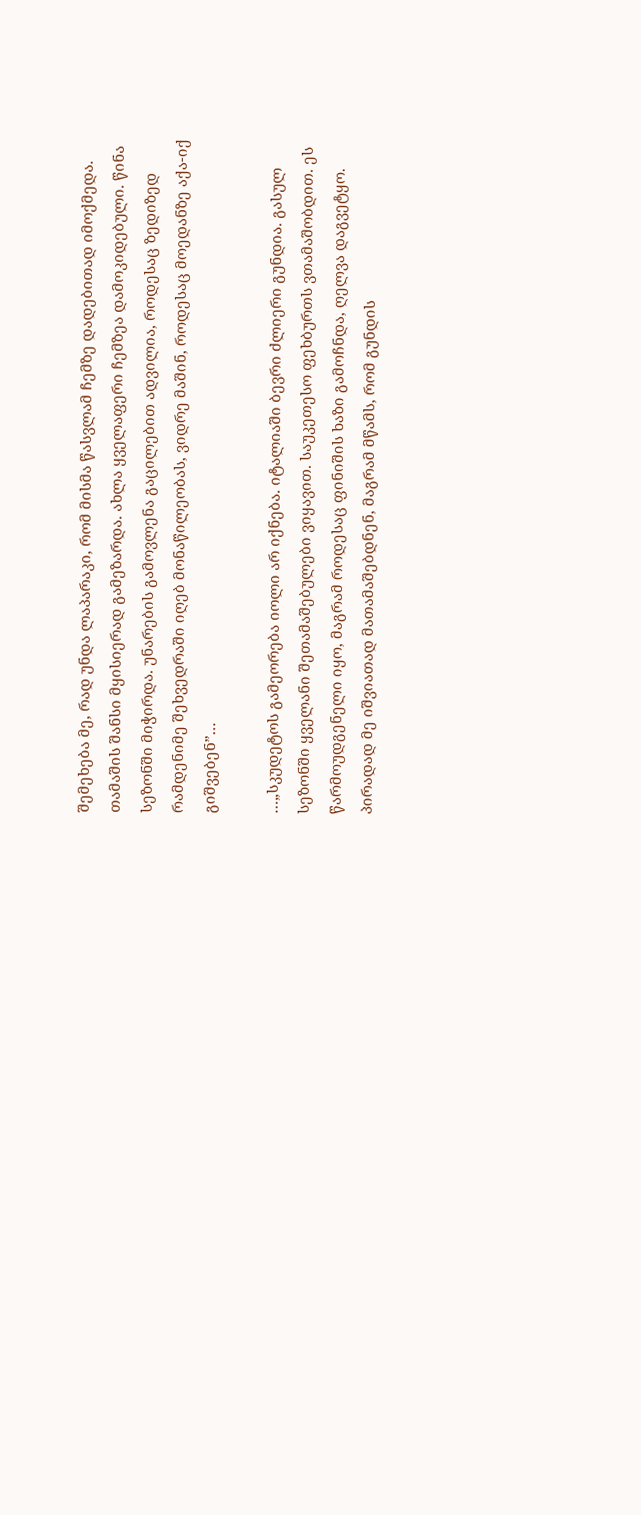შემეხება მე, რად უნდა ლაპარაკი, რომ მისმა წასვლამ ჩემზე დადებითად იმოქმედა. თამაშის შანსი მყისიერად გამეზარდა. ახლა ყველაფერი ჩემზეა დამოკიდებული. წინა სეზონში მიჭირდა. უნარების გამოვლენა გაცილებით ადვილია, როდესაც ზედიზედ რამდენიმე შეხვედრაში იღებ მონაწილეობას, ვიდრე მაშინ, როდესაც მოედანზე აქა-იქ გიშვებენ”…

…„სკუდეტოს გამეორება იოლი არ იქნება. იტალიაში ბევრი ძლიერი გუნდია. გასულ სეზონში ყველანი შეთამაშებულები ვიყავით. საუკეთესო ფეხბურთს ვთამაშობდით. ეს წარმოუდგენელი იყო, მაგრამ როდესაც ფინიშის ხაზი გამოჩნდა, ღელვა დაგვეტყო. პირადად მე იშვიათად მათამაშებდნენ, მაგრამ მწამს, რომ გუნდის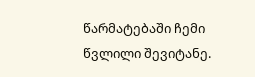წარმატებაში ჩემი წვლილი შევიტანე.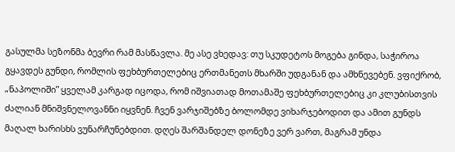გასულმა სეზონმა ბევრი რამ მასწავლა. მე ასე ვხედავ: თუ სკუდეტოს მოგება გინდა, საჭიროა გყავდეს გუნდი, რომლის ფეხბურთელებიც ერთმანეთს მხარში უდგანან და ამხნევებენ. ვფიქრობ, „ნაპოლიში” ყველამ კარგად იცოდა, რომ იშვიათად მოთამაშე ფეხბურთელებიც კი კლუბისთვის ძალიან მნიშვნელოვანნი იყვნენ. ჩვენ ვარჯიშებზე ბოლომდე ვიხარჯებოდით და ამით გუნდს მაღალ ხარისხს ვუნარჩუნებდით. დღეს შარშანდელ დონეზე ვერ ვართ, მაგრამ უნდა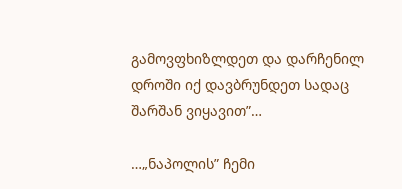გამოვფხიზლდეთ და დარჩენილ დროში იქ დავბრუნდეთ სადაც შარშან ვიყავით”…

…„ნაპოლის” ჩემი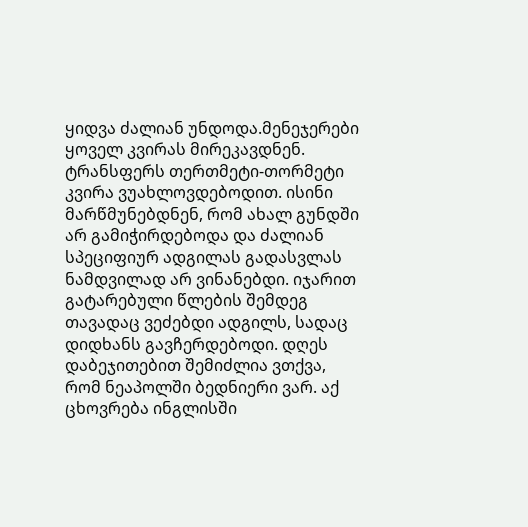ყიდვა ძალიან უნდოდა.მენეჯერები ყოველ კვირას მირეკავდნენ. ტრანსფერს თერთმეტი-თორმეტი კვირა ვუახლოვდებოდით. ისინი მარწმუნებდნენ, რომ ახალ გუნდში არ გამიჭირდებოდა და ძალიან სპეციფიურ ადგილას გადასვლას ნამდვილად არ ვინანებდი. იჯარით გატარებული წლების შემდეგ თავადაც ვეძებდი ადგილს, სადაც დიდხანს გავჩერდებოდი. დღეს დაბეჯითებით შემიძლია ვთქვა, რომ ნეაპოლში ბედნიერი ვარ. აქ ცხოვრება ინგლისში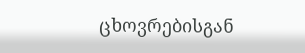ცხოვრებისგან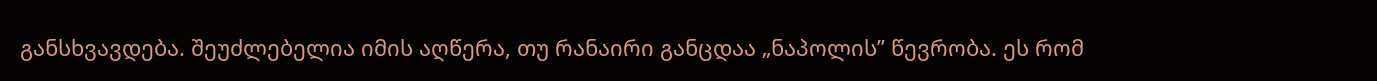განსხვავდება. შეუძლებელია იმის აღწერა, თუ რანაირი განცდაა „ნაპოლის” წევრობა. ეს რომ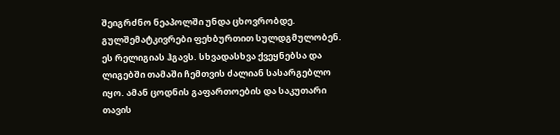შეიგრძნო ნეაპოლში უნდა ცხოვრობდე. გულშემატკივრები ფეხბურთით სულდგმულობენ. ეს რელიგიას ჰგავს. სხვადასხვა ქვეყნებსა და ლიგებში თამაში ჩემთვის ძალიან სასარგებლო იყო. ამან ცოდნის გაფართოების და საკუთარი თავის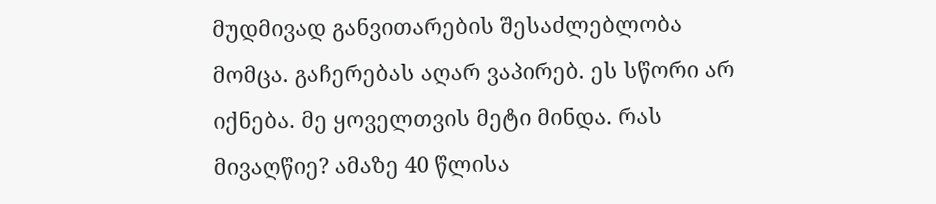მუდმივად განვითარების შესაძლებლობა მომცა. გაჩერებას აღარ ვაპირებ. ეს სწორი არ იქნება. მე ყოველთვის მეტი მინდა. რას მივაღწიე? ამაზე 40 წლისა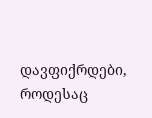დავფიქრდები, როდესაც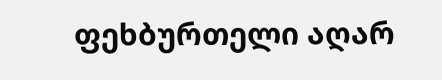ფეხბურთელი აღარ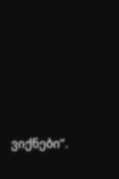ვიქნები”.